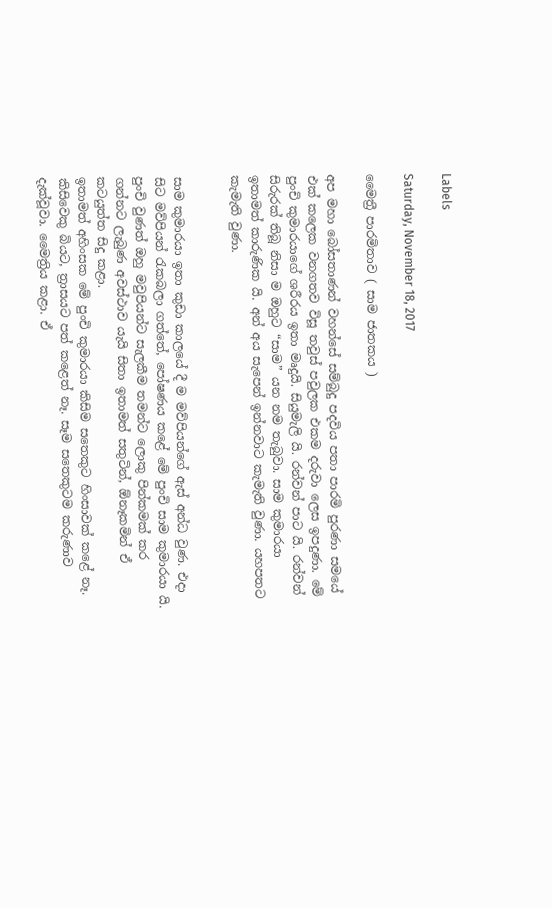Labels

Saturday, November 18, 2017

මෛත්‍රී පාරමිතාව ( සාම ජාතකය )

අප මහා බෝසතාණන් වහන්සේ සම්බුදු පදවිය පතා පාරමි පුරණා සමයේ එක් කලෙක වනගතව විසූ තවුස් පවුලක එකම දරුවා ලෙස ඉපදුණා. මේ පුංචි කුමාරයාගේ ශරීරය ඉතා මෘදුයි. සියුමැලි යි. රන්වන් පාට යි. රන්වන් සිරුරක් තිබූ නිසා ම ඔහුට “සාම” යන නම තැබුවා. සාම කුමාරයා ඉතාමත් කාරුණික යි. අන් අය සැපෙන් ඉන්නවාට කැමැති වුණා. යහපතට කැමැති වුණා.


සාම කුමාරයා ඉතා කුඩා කාලයේ දී ම මව්පියන්ගේ ඇස් අන්ධ වුණ. එදා සිට මව්පියන් රැකබලා ගත්තේ, පෝෂණය කළේ මේ පුංචි සාම කුමාරයා යි. පුංචි වුණත් ඔහු මවුපියන්ට සැලකීම තමන්ට ලොකු පින්කමක් කර ගන්නට ලැබුණ අවස්ථාව යැයි සිතා ඉතාමත් සතුටින්, ඕනෑකමින් ඒ කටයුත්ත සිදු කළා.
ඉතාමත් අහිංසක මේ පුංචි කුමාරයා කිසිම සතෙකුට හිංසාවක් කළේ නෑ. කිසිවෙකු බියට, ත්‍රාසයට පත් කළෙත් නෑ. සෑම සතෙකුටම කරුණාව දැක්වූවා. මෛත්‍රිය කළා. ඒ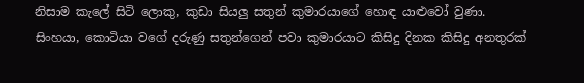නිසාම කැලේ සිටි ලොකු, කුඩා සියලු සතුන් කුමාරයාගේ හොඳ යාළුවෝ වුණා. සිංහයා, කොටියා වගේ දරුණු සතුන්ගෙන් පවා කුමාරයාට කිසිදු දිනක කිසිදු අනතුරක්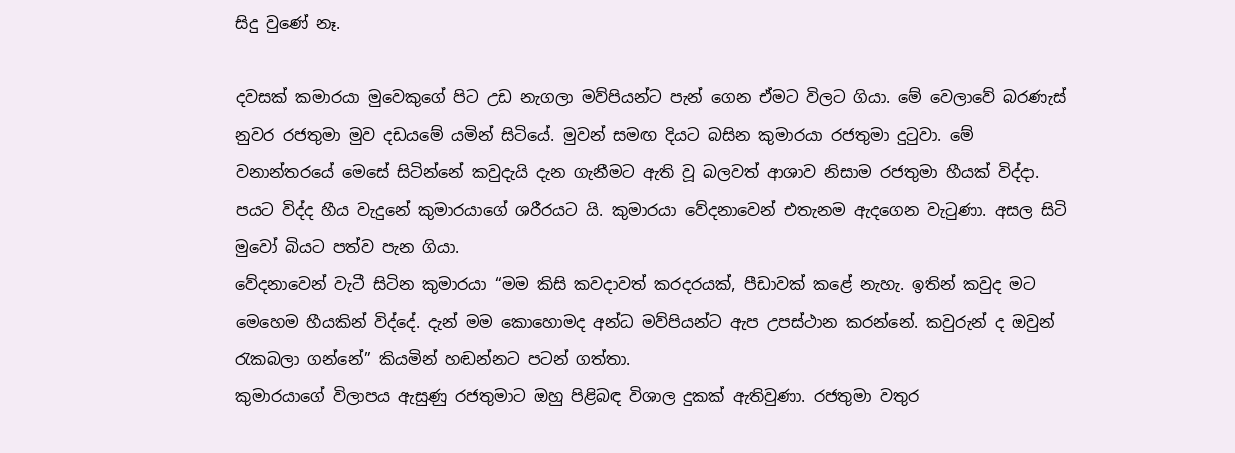සිදු වුණේ නෑ.

දවසක් කමාරයා මුවෙකුගේ පිට උඩ නැගලා මව්පියන්ට පැන් ගෙන ඒමට විලට ගියා. මේ වෙලාවේ බරණැස් නුවර රජතුමා මුව දඩයමේ යමින් සිටියේ. මුවන් සමඟ දියට බසින කුමාරයා රජතුමා දුටුවා. මේ වනාන්තරයේ මෙසේ සිටින්නේ කවුදැයි දැන ගැනීමට ඇති වූ බලවත් ආශාව නිසාම රජතුමා හීයක් විද්දා. පයට විද්ද හීය වැදුනේ කුමාරයාගේ ශරීරයට යි. කුමාරයා වේදනාවෙන් එතැනම ඇදගෙන වැටුණා. අසල සිටි මුවෝ බියට පත්ව පැන ගියා.
වේදනාවෙන් වැටී සිටින කුමාරයා “මම කිසි කවදාවත් කරදරයක්, පීඩාවක් කළේ නැහැ. ඉතින් කවුද මට මෙහෙම හීයකින් විද්දේ. දැන් මම කොහොමද අන්ධ මව්පියන්ට ඇප උපස්ථාන කරන්නේ. කවුරුන් ද ඔවුන් රැකබලා ගන්නේ” කියමින් හඬන්නට පටන් ගත්තා.
කුමාරයාගේ විලාපය ඇසුණු රජතුමාට ඔහු පිළිබඳ විශාල දුකක් ඇතිවුණා. රජතුමා වතුර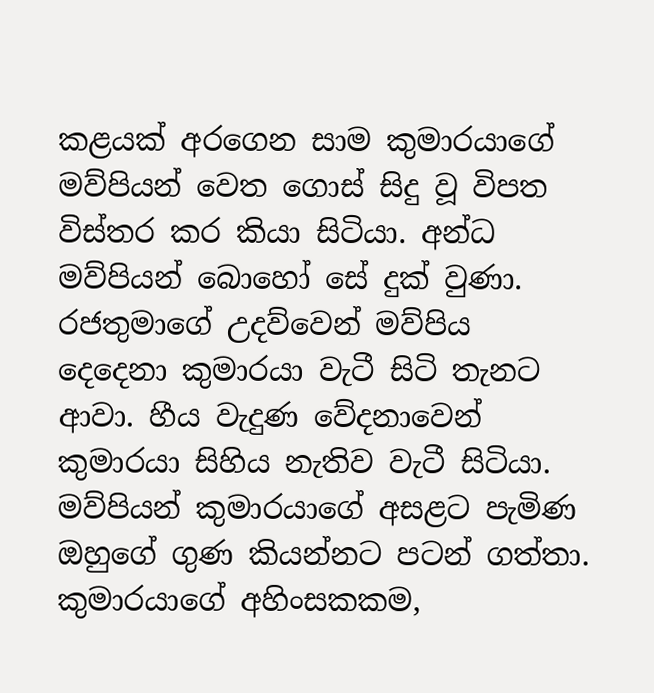කළයක් අරගෙන සාම කුමාරයාගේ මව්පියන් වෙත ගොස් සිදු වූ විපත විස්තර කර කියා සිටියා. අන්ධ මව්පියන් බොහෝ සේ දුක් වුණා. රජතුමාගේ උදව්වෙන් මව්පිය දෙදෙනා කුමාරයා වැටී සිටි තැනට ආවා. හීය වැදුණ වේදනාවෙන් කුමාරයා සිහිය නැතිව වැටී සිටියා. මව්පියන් කුමාරයාගේ අසළට පැමිණ ඔහුගේ ගුණ කියන්නට පටන් ගත්තා. කුමාරයාගේ අහිංසකකම,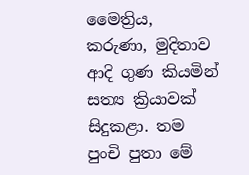මෛත්‍රිය, කරුණා, මුදිතාව ආදි ගුණ කියමින් සත්‍ය ක්‍රියාවක් සිදුකළා. තම පුංචි පුතා මේ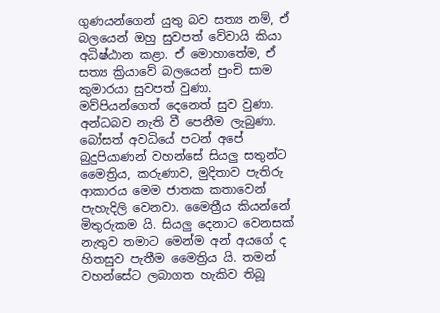ගුණයන්ගෙන් යුතු බව සත්‍ය නම්, ඒ බලයෙන් ඔහු සුවපත් වේවායි කියා අධිෂ්ඨාන කළා. ඒ මොහාතේම, ඒ සත්‍ය ක්‍රියාවේ බලයෙන් පුංචි සාම කුමාරයා සුවපත් වුණා. මව්පියන්ගෙත් දෙනෙත් සුව වුණා. අන්ධබව නැති වී පෙනීම ලැබුණා.
බෝසත් අවධියේ පටන් අපේ බුදුපියාණන් වහන්සේ සියලු සතුන්ට මෛත්‍රිය, කරුණාව, මුදිතාව පැතිරු ආකාරය මෙම ජාතක කතාවෙන් පැහැදිලි වෙනවා. මෛත්‍රීය කියන්නේ මිතුරුකම යි. සියලු දෙනාට වෙනසක් නැතුව තමාට මෙන්ම අන් අයගේ ද හිතසුව පැතීම මෛත්‍රිය යි. තමන් වහන්සේට ලබාගත හැකිව තිබූ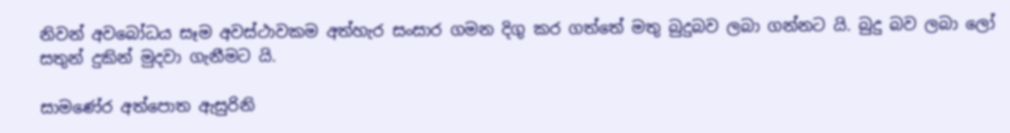නිවන් අවබෝධය සෑම අවස්ථාවකම අත්හැර සංසාර ගමන දිගු කර ගත්තේ මතු බුදුබව ලබා ගන්නට යි. බුදු බව ලබා ලෝ සතුන් දුකින් මුදවා ගැනීමට යි.

සාමණේර අත්පොත ඇසුරිනි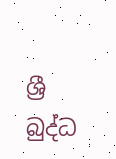ශ්‍රී බුද්ධ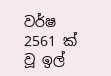වර්ෂ 2561 ක් වූ ‍ඉල්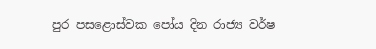පුර පසළොස්වක පෝය දින රාජ්‍ය වර්ෂ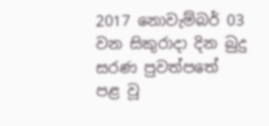2017 නොවැම්බර් 03 වන සිකුරාදා දින බුදු සරණ පුවත්පතේ පළ වූ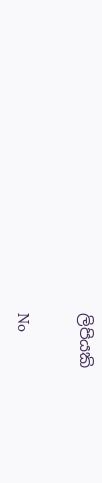ලිපියකි

No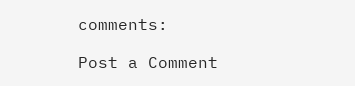comments:

Post a Comment